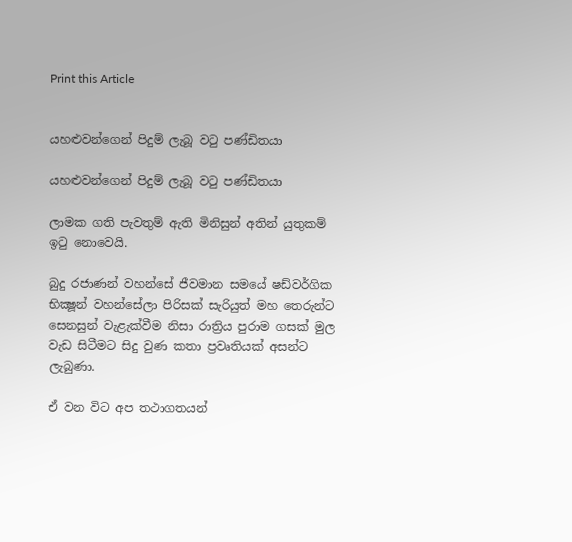Print this Article


යහළුවන්ගෙන් පිදුම් ලැබූ වටු පණ්ඩිතයා

යහළුවන්ගෙන් පිදුම් ලැබූ වටු පණ්ඩිතයා

ලාමක ගති පැවතුම් ඇති මිනිසුන් අතින් යුතුකම් ඉටු නොවෙයි.

බුදු රජාණන් වහන්සේ ජීවමාන සමයේ ෂඩ්වර්ගික භික්‍ෂූන් වහන්සේලා පිරිසක් සැරියුත් මහ තෙරුන්ට සෙනසුන් වැළැක්වීම නිසා රාත්‍රිය පුරාම ගසක් මුල වැඩ සිටීමට සිදු වුණ කතා ප්‍රවෘතියක් අසන්ට ලැබුණා.

ඒ වන විට අප තථාගතයන්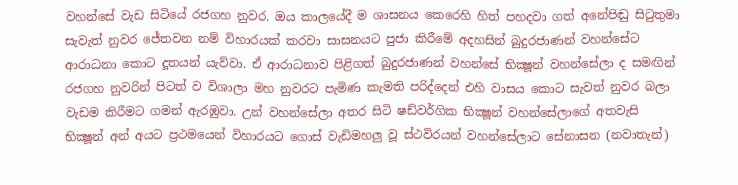වහන්සේ වැඩ සිටියේ රජගහ නුවර. ඔය කාලයේදී ම ශාසනය කෙරෙහි හිත් පහදවා ගත් අනේපිඬු සිටුතුමා සැවැත් නුවර ජේතවන නම් විහාරයක් කරවා සාසනයට පුජා කිරීමේ අදහසින් බුදුරජාණන් වහන්සේට ආරාධනා කොට දූතයන් යැව්වා. ඒ ආරාධනාව පිළිගත් බුදුරජාණන් වහන්සේ භික්‍ෂූන් වහන්සේලා ද සමඟින් රජගහ නුවරින් පිටත් ව විශාලා මහ නුවරට පැමිණ කැමති පරිද්දෙන් එහි වාසය කොට සැවත් නුවර බලා වැඩම කිරීමට ගමන් ඇරඹුවා. උන් වහන්සේලා අතර සිටි ෂඩ්වර්ගික භික්‍ෂූන් වහන්සේලාගේ අතවැසි භික්‍ෂූන් අන් අයට ප්‍රථමයෙන් විහාරයට ගොස් වැඩිමහලු වූ ස්ථවිරයන් වහන්සේලාට සේනාසන (නවාතැන්)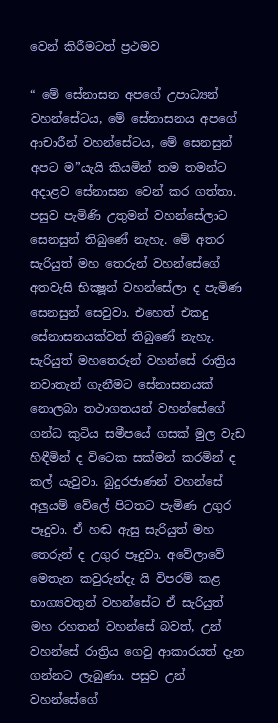වෙන් කිරීමටත් ප්‍රථමව

“ මේ සේනාසන අපගේ උපාධ්‍යන් වහන්සේටය, මේ සේනාසනය අපගේ ආචාරීන් වහන්සේටය, මේ සෙනසුන් අපට ම”යැයි කියමින් තම තමන්ට අදාළව සේනාසන වෙන් කර ගත්තා. පසුව පැමිණි උතුමන් වහන්සේලාට සෙනසුන් තිබුණේ නැහැ. මේ අතර සැරියුත් මහ තෙරුන් වහන්සේගේ අතවැසි භික්‍ෂූන් වහන්සේලා ද පැමිණ සෙනසුන් සෙවුවා. එහෙත් එකදු සේනාසනයක්වත් තිබුණේ නැහැ. සැරියුත් මහතෙරුන් වහන්සේ රාත්‍රිය නවාතැන් ගැනීමට සේනාසනයක් නොලබා තථාගතයන් වහන්සේගේ ගන්ධ කුටිය සමීපයේ ගසක් මුල වැඩ හිඳීමින් ද විටෙක සක්මන් කරමින් ද කල් යැවුවා. බුදුරජාණන් වහන්සේ අලුයම් වේලේ පිටතට පැමිණ උගුර පෑදුවා. ඒ හඬ ඇසු සැරියුත් මහ තෙරුන් ද උගුර පෑදුවා. අවේලාවේ මෙතැන කවුරුන්දැ යි විපරම් කළ භාග්‍යවතුන් වහන්සේට ඒ සැරියුත් මහ රහතන් වහන්සේ බවත්, උන් වහන්සේ රාත්‍රිය ගෙවු ආකාරයත් දැන ගන්නට ලැබුණා. පසුව උන් වහන්සේගේ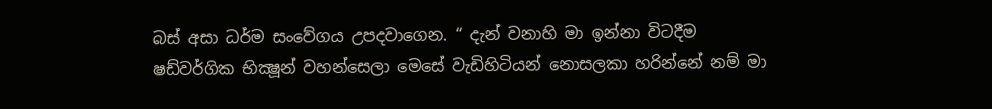බස් අසා ධර්ම සංවේගය උපදවාගෙන. “ දැන් වනාහි මා ඉන්නා විටදීම ෂඩ්වර්ගික භික්‍ෂූන් වහන්සෙලා මෙසේ වැඩිහිටියන් නොසලකා හරින්නේ නම් මා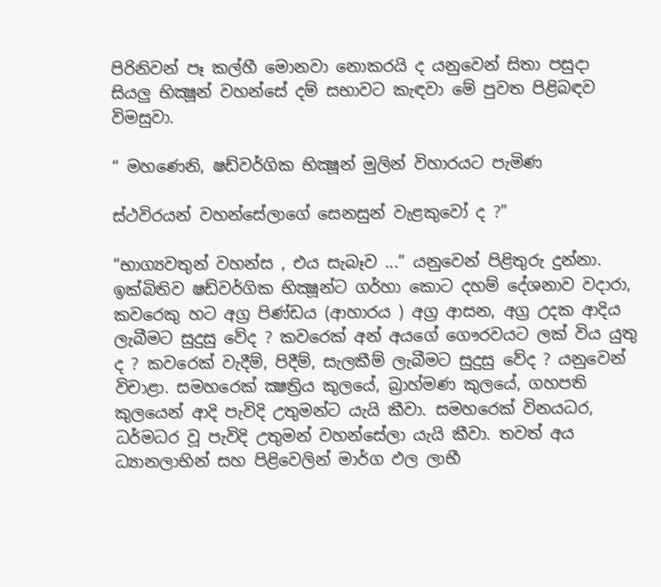පිරිනිවන් පෑ කල්හී මොනවා නොකරයි ද යනුවෙන් සිතා පසුදා සියලු භික්‍ෂූන් වහන්සේ දම් සභාවට කැඳවා මේ පුවත පිළිබඳව විමසුවා.

“ මහණෙනි, ෂඩ්වර්ගික භික්‍ෂූන් මුලින් විහාරයට පැමිණ

ස්ථවිරයන් වහන්සේලාගේ සෙනසුන් වැළකුවෝ ද ?”

“භාග්‍යවතුන් වහන්ස , එය සැබෑව ...” යනුවෙන් පිළිතුරු දුන්නා. ඉක්බිතිව ෂඩ්වර්ගික භික්‍ෂූන්ට ගර්හා කොට දහම් දේශනාව වදාරා, කවරෙකු හට අග්‍ර පිණ්ඩය (ආහාරය ) අග්‍ර ආසන, අග්‍ර උදක ආදිය ලැබීමට සුදුසු වේද ? කවරෙක් අන් අයගේ ගෞරවයට ලක් විය යුතු ද ? කවරෙක් වැදීම්, පිදීම්, සැලකීම් ලැබීමට සුදුසු වේද ? යනුවෙන් විචාළා. සමහරෙක් ක්‍ෂත්‍රිය කුලයේ, බ්‍රාහ්මණ කුලයේ, ගහපති කුලයෙන් ආදි පැවිදි උතුමන්ට යැයි කීවා. සමහරෙක් විනයධර, ධර්මධර වූ පැවිදි උතුමන් වහන්සේලා යැයි කීවා. තවත් අය ධ්‍යානලාභින් සහ පිළිවෙලින් මාර්ග ඵල ලාභී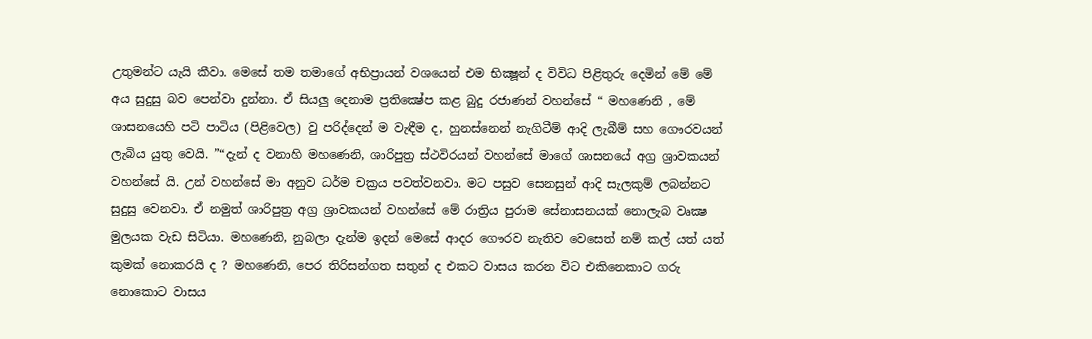උතුමන්ට යැයි කීවා. මෙසේ තම තමාගේ අභිප්‍රායන් වශයෙන් එම භික්‍ෂූන් ද විවිධ පිළිතුරු දෙමින් මේ මේ අය සුදුසු බව පෙන්වා දුන්නා. ඒ සියලු දෙනාම ප්‍රතික්‍ෂේප කළ බුදු රජාණන් වහන්සේ “ මහණෙනි , මේ ශාසනයෙහි පටි පාටිය (පිළිවෙල) වු පරිද්දෙන් ම වැඳීම ද, හුනස්නෙන් නැගිටීම් ආදි ලැබීම් සහ ගෞරවයන් ලැබිය යුතු වෙයි. ”“දැන් ද වනාහි මහණෙනි, ශාරිපුත්‍ර ස්ථවිරයන් වහන්සේ මාගේ ශාසනයේ අග්‍ර ශ්‍රාවකයන් වහන්සේ යි. උන් වහන්සේ මා අනුව ධර්ම චක්‍රය පවත්වනවා. මට පසුව සෙනසුන් ආදි සැලකුම් ලබන්නට සුදුසු වෙනවා. ඒ නමුත් ශාරිපුත්‍ර අග්‍ර ශ්‍රාවකයන් වහන්සේ මේ රාත්‍රිය පුරාම සේනාසනයක් නොලැබ වෘක්‍ෂ මුලයක වැඩ සිටියා. මහණෙනි, නුබලා දැන්ම ඉදන් මෙසේ ආදර ගෞරව නැතිව වෙසෙත් නම් කල් යත් යත් කුමක් නොකරයි ද ? මහණෙනි, පෙර තිරිසන්ගත සතුන් ද එකට වාසය කරන විට එකිනෙකාට ගරු නොකොට වාසය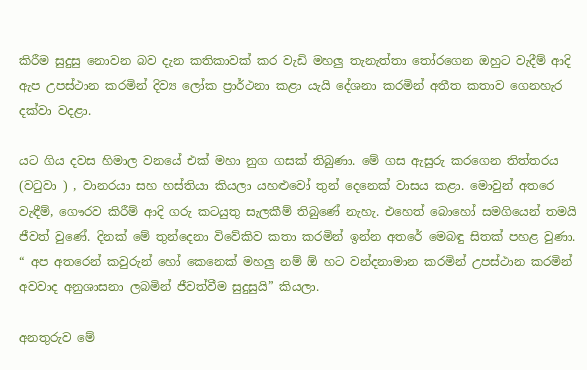කිරීම සුදුසු නොවන බව දැන කතිකාවක් කර වැඩි මහලු තැනැත්තා තෝරගෙන ඔහුට වැදීම් ආදි ඇප උපස්ථාන කරමින් දිව්‍ය ලෝක ප්‍රාර්ථනා කළා යැයි දේශනා කරමින් අතීත කතාව ගෙනහැර දක්වා වදළා.

යට ගිය දවස හිමාල වනයේ එක් මහා නුග ගසක් තිබුණා. මේ ගස ඇසුරු කරගෙන තිත්තරය (වටුවා ) , වානරයා සහ හස්තියා කියලා යහළුවෝ තුන් දෙනෙක් වාසය කළා. මොවුන් අතරෙ වැඳීම්, ගෞරව කිරීම් ආදි ගරු කටයුතු සැලකීම් තිබුණේ නැහැ. එහෙත් බොහෝ සමගියෙන් තමයි ජීවත් වුණේ. දිනක් මේ තුන්දෙනා විවේකිව කතා කරමින් ඉන්න අතරේ මෙබඳු සිතක් පහළ වුණා. “ අප අතරෙන් කවුරුන් හෝ කෙනෙක් මහලු නම් ඕ හට වන්දනාමාන කරමින් උපස්ථාන කරමින් අවවාද අනුශාසනා ලබමින් ජීවත්වීම සුදුසුයි” කියලා.

අනතුරුව මේ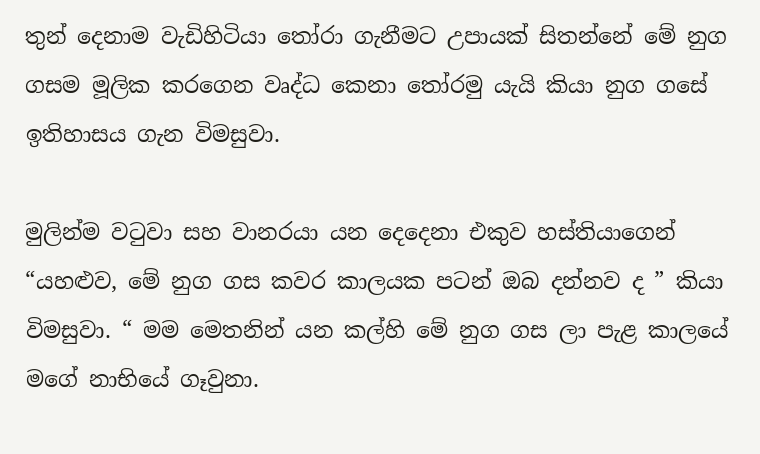තුන් දෙනාම වැඩිහිටියා තෝරා ගැනීමට උපායක් සිතන්නේ මේ නුග ගසම මූලික කරගෙන වෘද්ධ කෙනා තෝරමු යැයි කියා නුග ගසේ ඉතිහාසය ගැන විමසුවා.

මුලින්ම වටුවා සහ වානරයා යන දෙදෙනා එකුව හස්තියාගෙන් “යහළුව, මේ නුග ගස කවර කාලයක පටන් ඔබ දන්නව ද ” කියා විමසුවා. “ මම මෙතනින් යන කල්හි මේ නුග ගස ලා පැළ කාලයේ මගේ නාභියේ ගෑවුනා.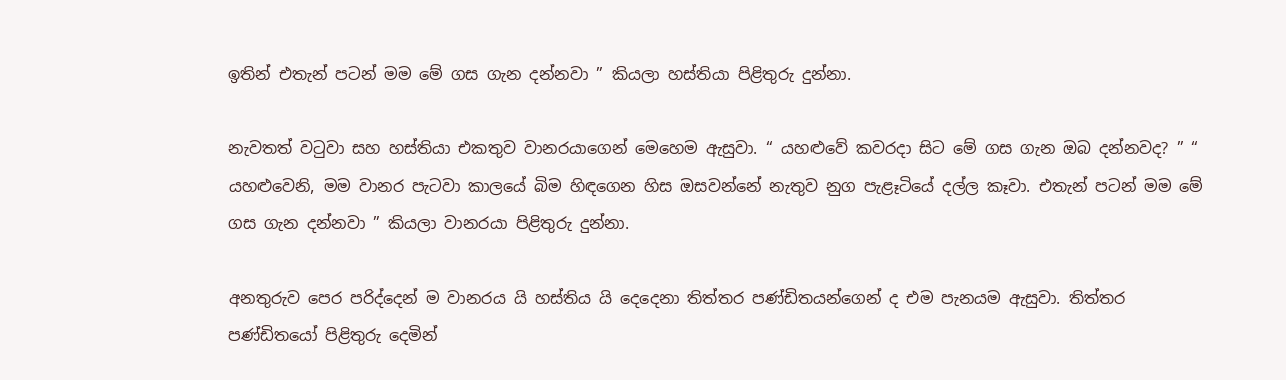ඉතින් එතැන් පටන් මම මේ ගස ගැන දන්නවා ” කියලා හස්තියා පිළිතුරු දුන්නා.

නැවතත් වටුවා සහ හස්තියා එකතුව වානරයාගෙන් මෙහෙම ඇසුවා. “ යහළුවේ කවරදා සිට මේ ගස ගැන ඔබ දන්නවද? ” “ යහළුවෙනි, මම වානර පැටවා කාලයේ බිම හිඳගෙන හිස ඔසවන්නේ නැතුව නුග පැළෑටියේ දල්ල කෑවා. එතැන් පටන් මම මේ ගස ගැන දන්නවා ” කියලා වානරයා පිළිතුරු දුන්නා.

අනතුරුව පෙර පරිද්දෙන් ම වානරය යි හස්තිය යි දෙදෙනා තිත්තර පණ්ඩිතයන්ගෙන් ද එම පැනයම ඇසුවා. තිත්තර පණ්ඩිතයෝ පිළිතුරු දෙමින්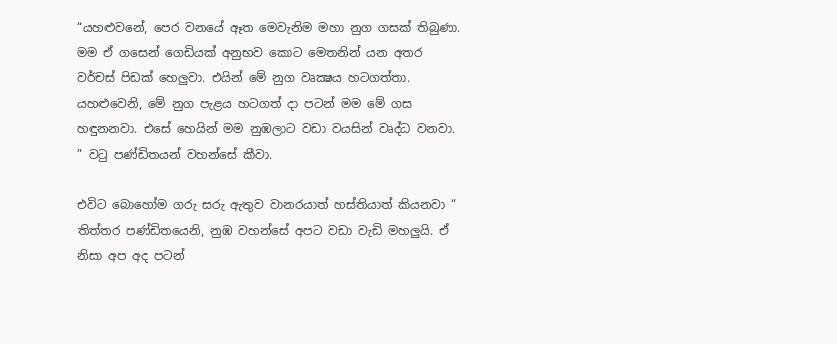“යහළුවනේ, පෙර වනයේ ඈත මෙවැනිම මහා නුග ගසක් තිබුණා. මම ඒ ගසෙන් ගෙඩියක් අනුභව කොට මෙතනින් යන අතර වර්චස් පිඩක් හෙලුවා. එයින් මේ නුග වෘක්‍ෂය හටගත්තා. යහළුවෙනි, මේ නුග පැළය හටගත් දා පටන් මම මේ ගස හඳුනනවා. එසේ හෙයින් මම නුඹලාට වඩා වයසින් වෘද්ධ වනවා. ” වටු පණ්ඩිතයන් වහන්සේ කීවා.

එවිට බොහෝම ගරු සරු ඇතුව වානරයාත් හස්තියාත් කියනවා “ තිත්තර පණ්ඩිතයෙනි, නුඹ වහන්සේ අපට වඩා වැඩි මහලුයි. ඒ නිසා අප අද පටන්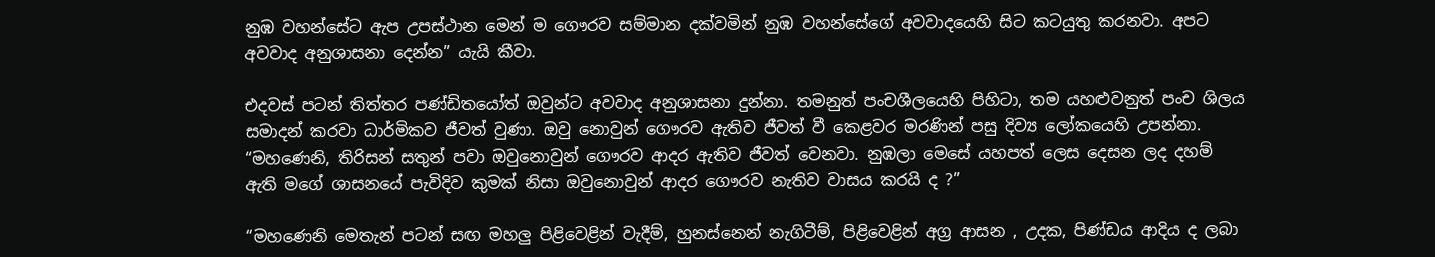නුඹ වහන්සේට ඇප උපස්ථාන මෙන් ම ගෞරව සම්මාන දක්වමින් නුඹ වහන්සේගේ අවවාදයෙහි සිට කටයුතු කරනවා. අපට අවවාද අනුශාසනා දෙන්න” යැයි කීවා.

එදවස් පටන් තිත්තර පණ්ඩිතයෝත් ඔවුන්ට අවවාද අනුශාසනා දුන්නා. තමනුත් පංචශීලයෙහි පිහිටා, තම යහළුවනුත් පංච ශිලය සමාදන් කරවා ධාර්මිකව ජීවත් වුණා. ඔවු නොවුන් ගෞරව ඇතිව ජීවත් වී කෙළවර මරණින් පසු දිව්‍ය ලෝකයෙහි උපන්නා. “මහණෙනි, තිරිසන් සතුන් පවා ඔවුනොවුන් ගෞරව ආදර ඇතිව ජීවත් වෙනවා. නුඹලා මෙසේ යහපත් ලෙස දෙසන ලද දහම් ඇති මගේ ශාසනයේ පැවිදිව කුමක් නිසා ඔවුනොවුන් ආදර ගෞරව නැතිව වාසය කරයි ද ?”

“මහණෙනි මෙතැන් පටන් සඟ මහලු පිළිවෙළින් වැදීම්, හුනස්නෙන් නැගිටීම්, පිළිවෙළින් අග්‍ර ආසන , උදක, පිණ්ඩය ආදිය ද ලබා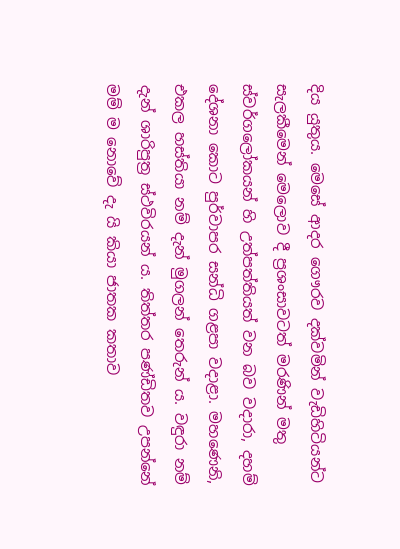දිය යුතුය. මෙසේ ආදර ගෞරව දක්වමින් වැඩිහිටියන්ට සැලකීමෙන් මෙලොව දී ප්‍රශංසාවටත් මරණින් මතු ස්වර්ගලෝකයන් හි උත්පත්තියත් වන බව වදාරා, දහම් දේශනා කොට පුර්වාපර සන්ධි ගළපා වදාළා. මහණෙනි, එකල හස්තියා නම් දැන් මුගලන් තෙරුන් ය. වඳුරා නම් දැන් ශාරිපුත්‍ර ස්ථවිරයන් ය. තිත්තර පණ්ඩිතව උපන්නේ මම් ම නොවේ දැ යි කියා ජාතක කතාව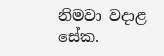නිමවා වදාළ සේක.